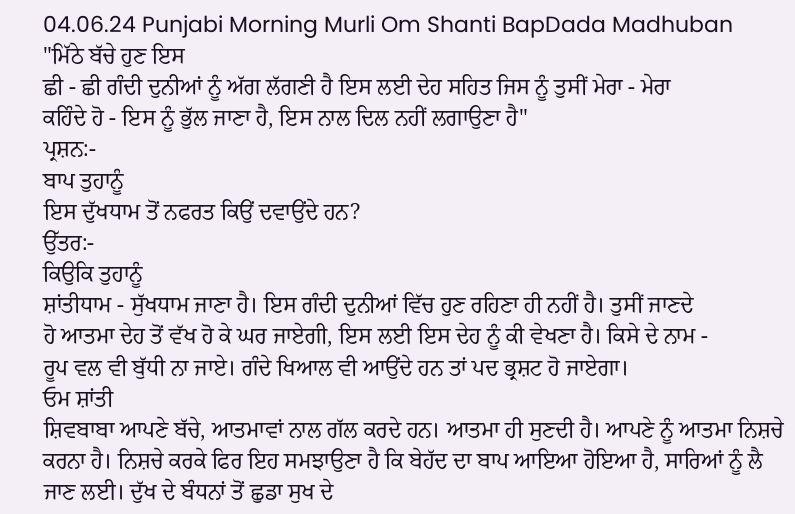04.06.24 Punjabi Morning Murli Om Shanti BapDada Madhuban
"ਮਿੱਠੇ ਬੱਚੇ ਹੁਣ ਇਸ
ਛੀ - ਛੀ ਗੰਦੀ ਦੁਨੀਆਂ ਨੂੰ ਅੱਗ ਲੱਗਣੀ ਹੈ ਇਸ ਲਈ ਦੇਹ ਸਹਿਤ ਜਿਸ ਨੂੰ ਤੁਸੀਂ ਮੇਰਾ - ਮੇਰਾ
ਕਹਿੰਦੇ ਹੋ - ਇਸ ਨੂੰ ਭੁੱਲ ਜਾਣਾ ਹੈ, ਇਸ ਨਾਲ ਦਿਲ ਨਹੀਂ ਲਗਾਉਣਾ ਹੈ"
ਪ੍ਰਸ਼ਨ:-
ਬਾਪ ਤੁਹਾਨੂੰ
ਇਸ ਦੁੱਖਧਾਮ ਤੋਂ ਨਫਰਤ ਕਿਉਂ ਦਵਾਉਂਦੇ ਹਨ?
ਉੱਤਰ:-
ਕਿਉਕਿ ਤੁਹਾਨੂੰ
ਸ਼ਾਂਤੀਧਾਮ - ਸੁੱਖਧਾਮ ਜਾਣਾ ਹੈ। ਇਸ ਗੰਦੀ ਦੁਨੀਆਂ ਵਿੱਚ ਹੁਣ ਰਹਿਣਾ ਹੀ ਨਹੀਂ ਹੈ। ਤੁਸੀਂ ਜਾਣਦੇ
ਹੋ ਆਤਮਾ ਦੇਹ ਤੋਂ ਵੱਖ ਹੋ ਕੇ ਘਰ ਜਾਏਗੀ, ਇਸ ਲਈ ਇਸ ਦੇਹ ਨੂੰ ਕੀ ਵੇਖਣਾ ਹੈ। ਕਿਸੇ ਦੇ ਨਾਮ -
ਰੂਪ ਵਲ ਵੀ ਬੁੱਧੀ ਨਾ ਜਾਏ। ਗੰਦੇ ਖਿਆਲ ਵੀ ਆਉਂਦੇ ਹਨ ਤਾਂ ਪਦ ਭ੍ਰਸ਼ਟ ਹੋ ਜਾਏਗਾ।
ਓਮ ਸ਼ਾਂਤੀ
ਸ਼ਿਵਬਾਬਾ ਆਪਣੇ ਬੱਚੇ, ਆਤਮਾਵਾਂ ਨਾਲ ਗੱਲ ਕਰਦੇ ਹਨ। ਆਤਮਾ ਹੀ ਸੁਣਦੀ ਹੈ। ਆਪਣੇ ਨੂੰ ਆਤਮਾ ਨਿਸ਼ਚੇ
ਕਰਨਾ ਹੈ। ਨਿਸ਼ਚੇ ਕਰਕੇ ਫਿਰ ਇਹ ਸਮਝਾਉਣਾ ਹੈ ਕਿ ਬੇਹੱਦ ਦਾ ਬਾਪ ਆਇਆ ਹੋਇਆ ਹੈ, ਸਾਰਿਆਂ ਨੂੰ ਲੈ
ਜਾਣ ਲਈ। ਦੁੱਖ ਦੇ ਬੰਧਨਾਂ ਤੋਂ ਛੁਡਾ ਸੁਖ ਦੇ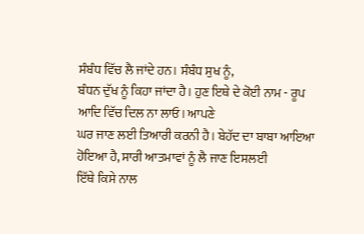ਸੰਬੰਧ ਵਿੱਚ ਲੈ ਜਾਂਦੇ ਹਨ। ਸੰਬੰਧ ਸੁਖ ਨੂੰ,
ਬੰਧਨ ਦੁੱਖ ਨੂੰ ਕਿਹਾ ਜਾਂਦਾ ਹੈ। ਹੁਣ ਇਥੇ ਦੇ ਕੋਈ ਨਾਮ - ਰੂਪ ਆਦਿ ਵਿੱਚ ਦਿਲ ਨਾ ਲਾਓ। ਆਪਣੇ
ਘਰ ਜਾਣ ਲਈ ਤਿਆਰੀ ਕਰਨੀ ਹੈ। ਬੇਹੱਦ ਦਾ ਬਾਬਾ ਆਇਆ ਹੋਇਆ ਹੈ, ਸਾਰੀ ਆਤਮਾਵਾਂ ਨੂੰ ਲੈ ਜਾਣ ਇਸਲਈ
ਇੱਥੇ ਕਿਸੇ ਨਾਲ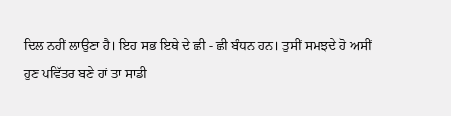ਦਿਲ ਨਹੀਂ ਲਾਉਣਾ ਹੈ। ਇਹ ਸਭ ਇਥੇ ਦੇ ਛੀ - ਛੀ ਬੰਧਨ ਹਨ। ਤੁਸੀਂ ਸਮਝਦੇ ਹੋ ਅਸੀਂ
ਹੁਣ ਪਵਿੱਤਰ ਬਣੇ ਹਾਂ ਤਾ ਸਾਡੀ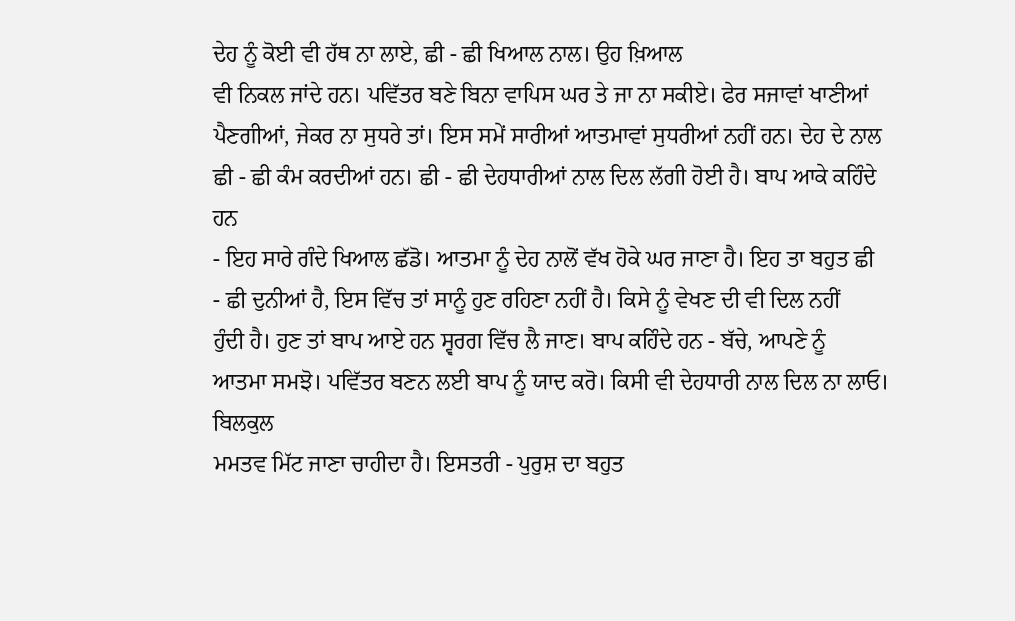ਦੇਹ ਨੂੰ ਕੋਈ ਵੀ ਹੱਥ ਨਾ ਲਾਏ, ਛੀ - ਛੀ ਖਿਆਲ ਨਾਲ। ਉਹ ਖ਼ਿਆਲ
ਵੀ ਨਿਕਲ ਜਾਂਦੇ ਹਨ। ਪਵਿੱਤਰ ਬਣੇ ਬਿਨਾ ਵਾਪਿਸ ਘਰ ਤੇ ਜਾ ਨਾ ਸਕੀਏ। ਫੇਰ ਸਜਾਵਾਂ ਖਾਣੀਆਂ
ਪੈਣਗੀਆਂ, ਜੇਕਰ ਨਾ ਸੁਧਰੇ ਤਾਂ। ਇਸ ਸਮੇਂ ਸਾਰੀਆਂ ਆਤਮਾਵਾਂ ਸੁਧਰੀਆਂ ਨਹੀਂ ਹਨ। ਦੇਹ ਦੇ ਨਾਲ
ਛੀ - ਛੀ ਕੰਮ ਕਰਦੀਆਂ ਹਨ। ਛੀ - ਛੀ ਦੇਹਧਾਰੀਆਂ ਨਾਲ ਦਿਲ ਲੱਗੀ ਹੋਈ ਹੈ। ਬਾਪ ਆਕੇ ਕਹਿੰਦੇ ਹਨ
- ਇਹ ਸਾਰੇ ਗੰਦੇ ਖਿਆਲ ਛੱਡੋ। ਆਤਮਾ ਨੂੰ ਦੇਹ ਨਾਲੋਂ ਵੱਖ ਹੋਕੇ ਘਰ ਜਾਣਾ ਹੈ। ਇਹ ਤਾ ਬਹੁਤ ਛੀ
- ਛੀ ਦੁਨੀਆਂ ਹੈ, ਇਸ ਵਿੱਚ ਤਾਂ ਸਾਨੂੰ ਹੁਣ ਰਹਿਣਾ ਨਹੀਂ ਹੈ। ਕਿਸੇ ਨੂੰ ਵੇਖਣ ਦੀ ਵੀ ਦਿਲ ਨਹੀਂ
ਹੁੰਦੀ ਹੈ। ਹੁਣ ਤਾਂ ਬਾਪ ਆਏ ਹਨ ਸ੍ਵਰਗ ਵਿੱਚ ਲੈ ਜਾਣ। ਬਾਪ ਕਹਿੰਦੇ ਹਨ - ਬੱਚੇ, ਆਪਣੇ ਨੂੰ
ਆਤਮਾ ਸਮਝੋ। ਪਵਿੱਤਰ ਬਣਨ ਲਈ ਬਾਪ ਨੂੰ ਯਾਦ ਕਰੋ। ਕਿਸੀ ਵੀ ਦੇਹਧਾਰੀ ਨਾਲ ਦਿਲ ਨਾ ਲਾਓ। ਬਿਲਕੁਲ
ਮਮਤਵ ਮਿੱਟ ਜਾਣਾ ਚਾਹੀਦਾ ਹੈ। ਇਸਤਰੀ - ਪੁਰੁਸ਼ ਦਾ ਬਹੁਤ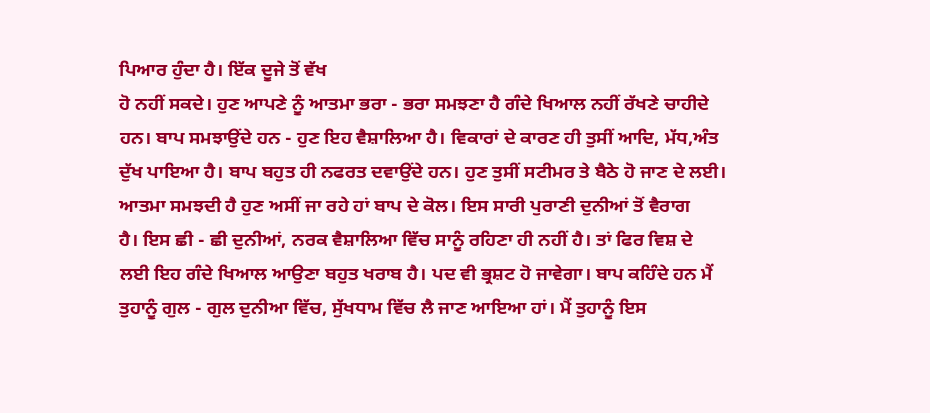ਪਿਆਰ ਹੁੰਦਾ ਹੈ। ਇੱਕ ਦੂਜੇ ਤੋਂ ਵੱਖ
ਹੋ ਨਹੀਂ ਸਕਦੇ। ਹੁਣ ਆਪਣੇ ਨੂੰ ਆਤਮਾ ਭਰਾ - ਭਰਾ ਸਮਝਣਾ ਹੈ ਗੰਦੇ ਖਿਆਲ ਨਹੀਂ ਰੱਖਣੇ ਚਾਹੀਦੇ
ਹਨ। ਬਾਪ ਸਮਝਾਉਂਦੇ ਹਨ - ਹੁਣ ਇਹ ਵੈਸ਼ਾਲਿਆ ਹੈ। ਵਿਕਾਰਾਂ ਦੇ ਕਾਰਣ ਹੀ ਤੁਸੀਂ ਆਦਿ, ਮੱਧ,ਅੰਤ
ਦੁੱਖ ਪਾਇਆ ਹੈ। ਬਾਪ ਬਹੁਤ ਹੀ ਨਫਰਤ ਦਵਾਉਂਦੇ ਹਨ। ਹੁਣ ਤੁਸੀਂ ਸਟੀਮਰ ਤੇ ਬੈਠੇ ਹੋ ਜਾਣ ਦੇ ਲਈ।
ਆਤਮਾ ਸਮਝਦੀ ਹੈ ਹੁਣ ਅਸੀਂ ਜਾ ਰਹੇ ਹਾਂ ਬਾਪ ਦੇ ਕੋਲ। ਇਸ ਸਾਰੀ ਪੁਰਾਣੀ ਦੁਨੀਆਂ ਤੋਂ ਵੈਰਾਗ
ਹੈ। ਇਸ ਛੀ - ਛੀ ਦੁਨੀਆਂ, ਨਰਕ ਵੈਸ਼ਾਲਿਆ ਵਿੱਚ ਸਾਨੂੰ ਰਹਿਣਾ ਹੀ ਨਹੀਂ ਹੈ। ਤਾਂ ਫਿਰ ਵਿਸ਼ ਦੇ
ਲਈ ਇਹ ਗੰਦੇ ਖਿਆਲ ਆਉਣਾ ਬਹੁਤ ਖਰਾਬ ਹੈ। ਪਦ ਵੀ ਭ੍ਰਸ਼ਟ ਹੋ ਜਾਵੇਗਾ। ਬਾਪ ਕਹਿੰਦੇ ਹਨ ਮੈਂ
ਤੁਹਾਨੂੰ ਗੁਲ - ਗੁਲ ਦੁਨੀਆ ਵਿੱਚ, ਸੁੱਖਧਾਮ ਵਿੱਚ ਲੈ ਜਾਣ ਆਇਆ ਹਾਂ। ਮੈਂ ਤੁਹਾਨੂੰ ਇਸ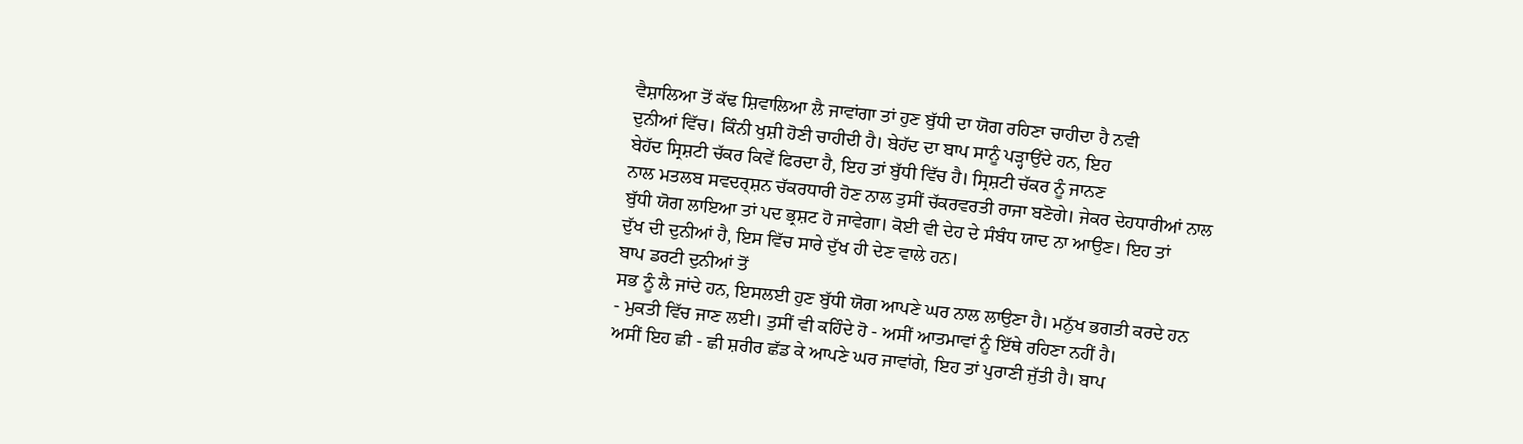ਵੈਸ਼ਾਲਿਆ ਤੋਂ ਕੱਢ ਸ਼ਿਵਾਲਿਆ ਲੈ ਜਾਵਾਂਗਾ ਤਾਂ ਹੁਣ ਬੁੱਧੀ ਦਾ ਯੋਗ ਰਹਿਣਾ ਚਾਹੀਦਾ ਹੈ ਨਵੀ
ਦੁਨੀਆਂ ਵਿੱਚ। ਕਿੰਨੀ ਖੁਸ਼ੀ ਹੋਣੀ ਚਾਹੀਦੀ ਹੈ। ਬੇਹੱਦ ਦਾ ਬਾਪ ਸਾਨੂੰ ਪੜ੍ਹਾਉਂਦੇ ਹਨ, ਇਹ
ਬੇਹੱਦ ਸ੍ਰਿਸ਼ਟੀ ਚੱਕਰ ਕਿਵੇਂ ਫਿਰਦਾ ਹੈ, ਇਹ ਤਾਂ ਬੁੱਧੀ ਵਿੱਚ ਹੈ। ਸ੍ਰਿਸ਼ਟੀ ਚੱਕਰ ਨੂੰ ਜਾਨਣ
ਨਾਲ ਮਤਲਬ ਸਵਦਰ੍ਸ਼ਨ ਚੱਕਰਧਾਰੀ ਹੋਣ ਨਾਲ ਤੁਸੀਂ ਚੱਕਰਵਰਤੀ ਰਾਜਾ ਬਣੋਗੇ। ਜੇਕਰ ਦੇਹਧਾਰੀਆਂ ਨਾਲ
ਬੁੱਧੀ ਯੋਗ ਲਾਇਆ ਤਾਂ ਪਦ ਭ੍ਰਸ਼ਟ ਹੋ ਜਾਵੇਗਾ। ਕੋਈ ਵੀ ਦੇਹ ਦੇ ਸੰਬੰਧ ਯਾਦ ਨਾ ਆਉਣ। ਇਹ ਤਾਂ
ਦੁੱਖ ਦੀ ਦੁਨੀਆਂ ਹੈ, ਇਸ ਵਿੱਚ ਸਾਰੇ ਦੁੱਖ ਹੀ ਦੇਣ ਵਾਲੇ ਹਨ।
ਬਾਪ ਡਰਟੀ ਦੁਨੀਆਂ ਤੋਂ
ਸਭ ਨੂੰ ਲੈ ਜਾਂਦੇ ਹਨ, ਇਸਲਈ ਹੁਣ ਬੁੱਧੀ ਯੋਗ ਆਪਣੇ ਘਰ ਨਾਲ ਲਾਉਣਾ ਹੈ। ਮਨੁੱਖ ਭਗਤੀ ਕਰਦੇ ਹਨ
- ਮੁਕਤੀ ਵਿੱਚ ਜਾਣ ਲਈ। ਤੁਸੀਂ ਵੀ ਕਹਿੰਦੇ ਹੋ - ਅਸੀਂ ਆਤਮਾਵਾਂ ਨੂੰ ਇੱਥੇ ਰਹਿਣਾ ਨਹੀਂ ਹੈ।
ਅਸੀਂ ਇਹ ਛੀ - ਛੀ ਸ਼ਰੀਰ ਛੱਡ ਕੇ ਆਪਣੇ ਘਰ ਜਾਵਾਂਗੇ, ਇਹ ਤਾਂ ਪੁਰਾਣੀ ਜੁੱਤੀ ਹੈ। ਬਾਪ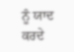ਨੂੰ ਯਾਦ
ਕਰਦੇ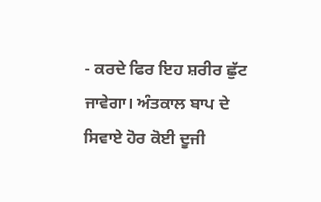- ਕਰਦੇ ਫਿਰ ਇਹ ਸ਼ਰੀਰ ਛੁੱਟ ਜਾਵੇਗਾ। ਅੰਤਕਾਲ ਬਾਪ ਦੇ ਸਿਵਾਏ ਹੋਰ ਕੋਈ ਦੂਜੀ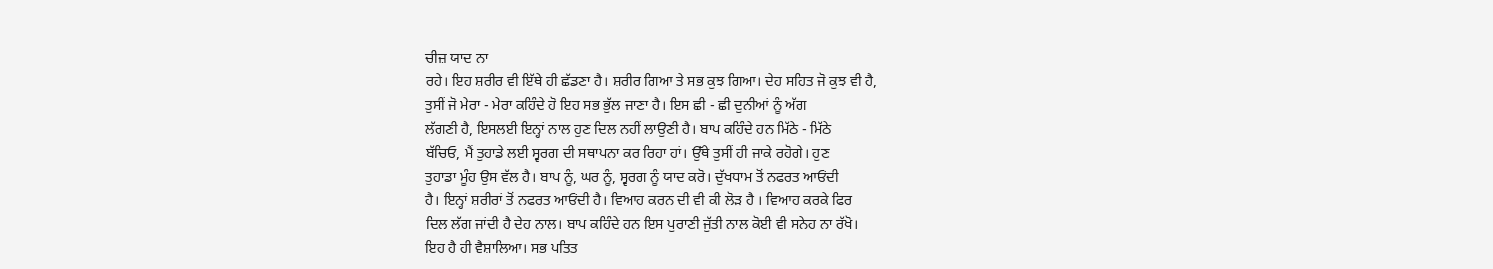ਚੀਜ਼ ਯਾਦ ਨਾ
ਰਹੇ। ਇਹ ਸ਼ਰੀਰ ਵੀ ਇੱਥੇ ਹੀ ਛੱਡਣਾ ਹੈ। ਸ਼ਰੀਰ ਗਿਆ ਤੇ ਸਭ ਕੁਝ ਗਿਆ। ਦੇਹ ਸਹਿਤ ਜੋ ਕੁਝ ਵੀ ਹੈ,
ਤੁਸੀਂ ਜੋ ਮੇਰਾ - ਮੇਰਾ ਕਹਿੰਦੇ ਹੋ ਇਹ ਸਭ ਭੁੱਲ ਜਾਣਾ ਹੈ। ਇਸ ਛੀ - ਛੀ ਦੁਨੀਆਂ ਨੂੰ ਅੱਗ
ਲੱਗਣੀ ਹੈ, ਇਸਲਈ ਇਨ੍ਹਾਂ ਨਾਲ ਹੁਣ ਦਿਲ ਨਹੀਂ ਲਾਉਣੀ ਹੈ। ਬਾਪ ਕਹਿੰਦੇ ਹਨ ਮਿੱਠੇ - ਮਿੱਠੇ
ਬੱਚਿਓ, ਮੈਂ ਤੁਹਾਡੇ ਲਈ ਸ੍ਵਰਗ ਦੀ ਸਥਾਪਨਾ ਕਰ ਰਿਹਾ ਹਾਂ। ਉੱਥੇ ਤੁਸੀਂ ਹੀ ਜਾਕੇ ਰਹੋਗੇ। ਹੁਣ
ਤੁਹਾਡਾ ਮੂੰਹ ਉਸ ਵੱਲ ਹੈ। ਬਾਪ ਨੂੰ, ਘਰ ਨੂੰ, ਸ੍ਵਰਗ ਨੂੰ ਯਾਦ ਕਰੋ। ਦੁੱਖਧਾਮ ਤੋਂ ਨਫਰਤ ਆਓਂਦੀ
ਹੈ। ਇਨ੍ਹਾਂ ਸ਼ਰੀਰਾਂ ਤੋਂ ਨਫਰਤ ਆਓਂਦੀ ਹੈ। ਵਿਆਹ ਕਰਨ ਦੀ ਵੀ ਕੀ ਲੋੜ ਹੈ । ਵਿਆਹ ਕਰਕੇ ਫਿਰ
ਦਿਲ ਲੱਗ ਜਾਂਦੀ ਹੈ ਦੇਹ ਨਾਲ। ਬਾਪ ਕਹਿੰਦੇ ਹਨ ਇਸ ਪੁਰਾਣੀ ਜੁੱਤੀ ਨਾਲ ਕੋਈ ਵੀ ਸਨੇਹ ਨਾ ਰੱਖੋ।
ਇਹ ਹੈ ਹੀ ਵੈਸ਼ਾਲਿਆ। ਸਭ ਪਤਿਤ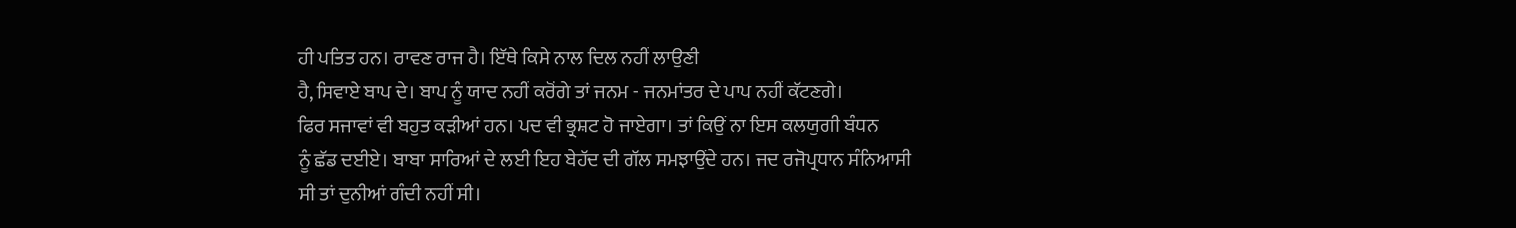ਹੀ ਪਤਿਤ ਹਨ। ਰਾਵਣ ਰਾਜ ਹੈ। ਇੱਥੇ ਕਿਸੇ ਨਾਲ ਦਿਲ ਨਹੀਂ ਲਾਉਣੀ
ਹੈ, ਸਿਵਾਏ ਬਾਪ ਦੇ। ਬਾਪ ਨੂੰ ਯਾਦ ਨਹੀਂ ਕਰੋਂਗੇ ਤਾਂ ਜਨਮ - ਜਨਮਾਂਤਰ ਦੇ ਪਾਪ ਨਹੀਂ ਕੱਟਣਗੇ।
ਫਿਰ ਸਜਾਵਾਂ ਵੀ ਬਹੁਤ ਕੜੀਆਂ ਹਨ। ਪਦ ਵੀ ਭ੍ਰਸ਼ਟ ਹੋ ਜਾਏਗਾ। ਤਾਂ ਕਿਉਂ ਨਾ ਇਸ ਕਲਯੁਗੀ ਬੰਧਨ
ਨੂੰ ਛੱਡ ਦਈਏ। ਬਾਬਾ ਸਾਰਿਆਂ ਦੇ ਲਈ ਇਹ ਬੇਹੱਦ ਦੀ ਗੱਲ ਸਮਝਾਉਂਦੇ ਹਨ। ਜਦ ਰਜੋਪ੍ਰਧਾਨ ਸੰਨਿਆਸੀ
ਸੀ ਤਾਂ ਦੁਨੀਆਂ ਗੰਦੀ ਨਹੀਂ ਸੀ।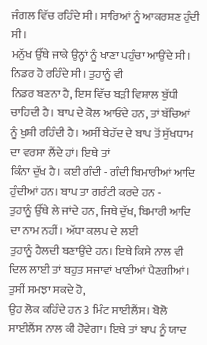ਜੰਗਲ ਵਿੱਚ ਰਹਿੰਦੇ ਸੀ। ਸਾਰਿਆਂ ਨੂੰ ਆਕਰਸ਼ਣ ਹੁੰਦੀ ਸੀ।
ਮਨੁੱਖ ਉੱਥੇ ਜਾਕੇ ਉਨ੍ਹਾਂ ਨੂੰ ਖਾਣਾ ਪਹੁੰਚਾ ਆਉਂਦੇ ਸੀ। ਨਿਡਰ ਹੋ ਰਹਿੰਦੇ ਸੀ। ਤੁਹਾਨੂੰ ਵੀ
ਨਿਡਰ ਬਣਨਾ ਹੈ, ਇਸ ਵਿੱਚ ਬੜੀ ਵਿਸ਼ਾਲ ਬੁੱਧੀ ਚਾਹਿਦੀ ਹੈ। ਬਾਪ ਦੇ ਕੋਲ ਆਓਂਦੇ ਹਨ, ਤਾਂ ਬੱਚਿਆਂ
ਨੂੰ ਖੁਸ਼ੀ ਰਹਿੰਦੀ ਹੈ। ਅਸੀਂ ਬੇਹੱਦ ਦੇ ਬਾਪ ਤੋਂ ਸੁੱਖਧਾਮ ਦਾ ਵਰਸਾ ਲੈਂਦੇ ਹਾਂ। ਇਥੇ ਤਾਂ
ਕਿੰਨਾ ਦੁੱਖ ਹੈ। ਕਈ ਗੰਦੀ - ਗੰਦੀ ਬਿਮਾਰੀਆਂ ਆਦਿ ਹੁੰਦੀਆਂ ਹਨ। ਬਾਪ ਤਾ ਗਰੰਟੀ ਕਰਦੇ ਹਨ -
ਤੁਹਾਨੂੰ ਉੱਥੇ ਲੇ ਜਾਂਦੇ ਹਨ, ਜਿਥੇ ਦੁੱਖ, ਬਿਮਾਰੀ ਆਦਿ ਦਾ ਨਾਮ ਨਹੀਂ। ਅੱਧਾ ਕਲਪ ਦੇ ਲਈ
ਤੁਹਾਨੂੰ ਹੈਲਦੀ ਬਣਾਉਂਦੇ ਹਨ। ਇਥੇ ਕਿਸੇ ਨਾਲ ਵੀ ਦਿਲ ਲਾਈ ਤਾਂ ਬਹੁਤ ਸਜਾਵਾਂ ਖਾਣੀਆਂ ਪੈਣਗੀਆਂ।
ਤੁਸੀਂ ਸਮਝਾ ਸਕਦੇ ਹੋ,
ਉਹ ਲੋਕ ਕਹਿੰਦੇ ਹਨ 3 ਮਿੰਟ ਸਾਈਲੈਂਸ। ਬੋਲੋ ਸਾਈਲੈਂਸ ਨਾਲ ਕੀ ਹੋਵੇਗਾ। ਇਥੇ ਤਾਂ ਬਾਪ ਨੂੰ ਯਾਦ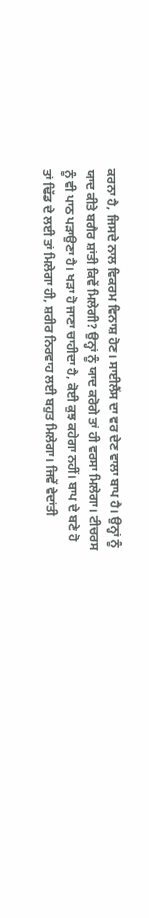ਕਰਨਾ ਹੈ, ਜਿਸਦੇ ਨਾਲ ਵਿਕਰਮ ਵਿਨਾਸ਼ ਹੋਣ। ਸਾਈਲੈਂਸ ਦਾ ਵਰ ਦੇਣ ਵਾਲਾ ਬਾਪ ਹੈ। ਉਨ੍ਹਾਂ ਨੂੰ
ਯਾਦ ਕੀਤੇ ਬਗੈਰ ਸ਼ਾਂਤੀ ਕਿਵੇਂ ਮਿਲੇਗੀ? ਉਨ੍ਹਾਂ ਨੂੰ ਯਾਦ ਕਰੋਗੇ ਤਾਂ ਹੀ ਵਰਸਾ ਮਿਲੇਗਾ। ਟੀਚਰਸ
ਨੂੰ ਵੀ ਪਾਠ ਪੜਾਉਣਾ ਹੈ। ਖੜਾ ਹੋ ਜਾਣਾ ਚਾਹੀਦਾ ਹੈ, ਕੋਈ ਕੁਝ ਕਹੇਗਾ ਨਹੀਂ। ਬਾਪ ਦੇ ਬਣੇ ਹੋ
ਤਾਂ ਢਿੱਡ ਦੇ ਲਈ ਤਾਂ ਮਿਲੇਗਾ ਹੀ, ਸ਼ਰੀਰ ਨਿਰਵਾਹ ਲਈ ਬਹੁਤ ਮਿਲੇਗਾ। ਜਿਵੇਂ ਵੇਦਾਂਤੀ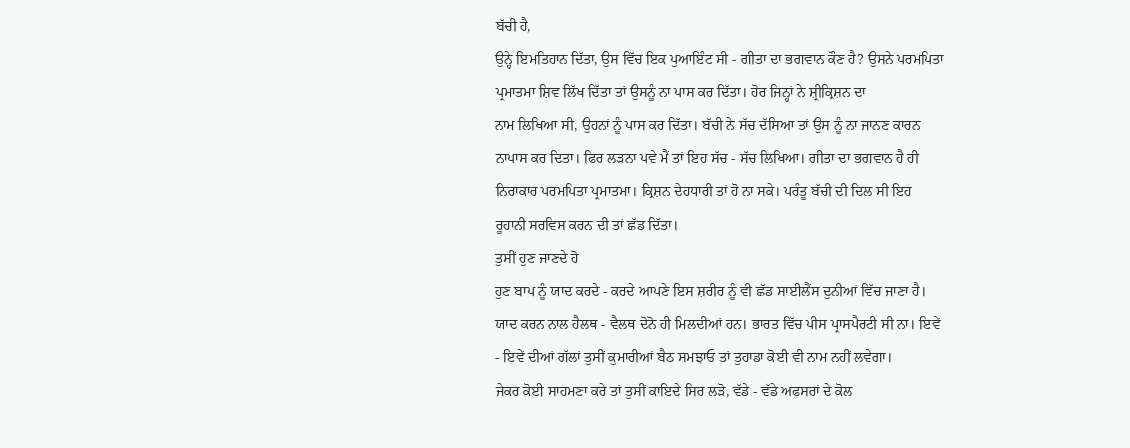ਬੱਚੀ ਹੈ,
ਉਨ੍ਹੇ ਇਮਤਿਹਾਨ ਦਿੱਤਾ, ਉਸ ਵਿੱਚ ਇਕ ਪੁਆਇੰਟ ਸੀ - ਗੀਤਾ ਦਾ ਭਗਵਾਨ ਕੌਣ ਹੈ? ਉਸਨੇ ਪਰਮਪਿਤਾ
ਪ੍ਰਮਾਤਮਾ ਸ਼ਿਵ ਲਿੱਖ ਦਿੱਤਾ ਤਾਂ ਉਸਨੂੰ ਨਾ ਪਾਸ ਕਰ ਦਿੱਤਾ। ਹੋਰ ਜਿਨ੍ਹਾਂ ਨੇ ਸ਼੍ਰੀਕ੍ਰਿਸ਼ਨ ਦਾ
ਨਾਮ ਲਿਖਿਆ ਸੀ, ਉਹਨਾਂ ਨੂੰ ਪਾਸ ਕਰ ਦਿੱਤਾ। ਬੱਚੀ ਨੇ ਸੱਚ ਦੱਸਿਆ ਤਾਂ ਉਸ ਨੂੰ ਨਾ ਜਾਨਣ ਕਾਰਨ
ਨਾਪਾਸ ਕਰ ਦਿਤਾ। ਫਿਰ ਲੜਨਾ ਪਵੇ ਮੈਂ ਤਾਂ ਇਹ ਸੱਚ - ਸੱਚ ਲਿਖਿਆ। ਗੀਤਾ ਦਾ ਭਗਵਾਨ ਹੈ ਹੀ
ਨਿਰਾਕਾਰ ਪਰਮਪਿਤਾ ਪ੍ਰਮਾਤਮਾ। ਕ੍ਰਿਸ਼ਨ ਦੇਹਧਾਰੀ ਤਾਂ ਹੋ ਨਾ ਸਕੇ। ਪਰੰਤੂ ਬੱਚੀ ਦੀ ਦਿਲ ਸੀ ਇਹ
ਰੂਹਾਨੀ ਸਰਵਿਸ ਕਰਨ ਦੀ ਤਾਂ ਛੱਡ ਦਿੱਤਾ।
ਤੁਸੀਂ ਹੁਣ ਜਾਣਦੇ ਹੋ
ਹੁਣ ਬਾਪ ਨੂੰ ਯਾਦ ਕਰਦੇ - ਕਰਦੇ ਆਪਣੇ ਇਸ ਸ਼ਰੀਰ ਨੂੰ ਵੀ ਛੱਡ ਸਾਈਲੈਂਸ ਦੁਨੀਆਂ ਵਿੱਚ ਜਾਣਾ ਹੈ।
ਯਾਦ ਕਰਨ ਨਾਲ ਹੈਲਥ - ਵੈਲਥ ਦੋਨੋ ਹੀ ਮਿਲਦੀਆਂ ਹਨ। ਭਾਰਤ ਵਿੱਚ ਪੀਸ ਪ੍ਰਾਸਪੈਰਟੀ ਸੀ ਨਾ। ਇਵੇਂ
- ਇਵੇਂ ਦੀਆਂ ਗੱਲਾਂ ਤੁਸੀਂ ਕੁਮਾਰੀਆਂ ਬੈਠ ਸਮਝਾਓ ਤਾਂ ਤੁਹਾਡਾ ਕੋਈ ਵੀ ਨਾਮ ਨਹੀਂ ਲਵੇਗਾ।
ਜੇਕਰ ਕੋਈ ਸਾਹਮਣਾ ਕਰੇ ਤਾਂ ਤੁਸੀਂ ਕਾਇਦੇ ਸਿਰ ਲੜੋ, ਵੱਡੇ - ਵੱਡੇ ਅਫਸਰਾਂ ਦੇ ਕੋਲ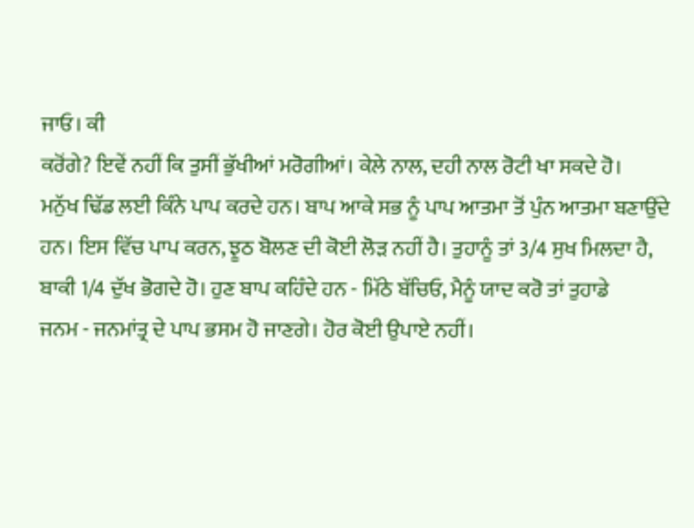ਜਾਓ। ਕੀ
ਕਰੋਂਗੇ? ਇਵੇਂ ਨਹੀਂ ਕਿ ਤੁਸੀਂ ਭੁੱਖੀਆਂ ਮਰੋਗੀਆਂ। ਕੇਲੇ ਨਾਲ, ਦਹੀ ਨਾਲ ਰੋਟੀ ਖਾ ਸਕਦੇ ਹੋ।
ਮਨੁੱਖ ਢਿੱਡ ਲਈ ਕਿੰਨੇ ਪਾਪ ਕਰਦੇ ਹਨ। ਬਾਪ ਆਕੇ ਸਭ ਨੂੰ ਪਾਪ ਆਤਮਾ ਤੋਂ ਪੁੰਨ ਆਤਮਾ ਬਣਾਉਂਦੇ
ਹਨ। ਇਸ ਵਿੱਚ ਪਾਪ ਕਰਨ, ਝੂਠ ਬੋਲਣ ਦੀ ਕੋਈ ਲੋੜ ਨਹੀਂ ਹੈ। ਤੁਹਾਨੂੰ ਤਾਂ 3/4 ਸੁਖ ਮਿਲਦਾ ਹੈ,
ਬਾਕੀ 1/4 ਦੁੱਖ ਭੋਗਦੇ ਹੋ। ਹੁਣ ਬਾਪ ਕਹਿੰਦੇ ਹਨ - ਮਿੱਠੇ ਬੱਚਿਓ, ਮੈਨੂੰ ਯਾਦ ਕਰੋ ਤਾਂ ਤੁਹਾਡੇ
ਜਨਮ - ਜਨਮਾਂਤ੍ਰ ਦੇ ਪਾਪ ਭਸਮ ਹੋ ਜਾਣਗੇ। ਹੋਰ ਕੋਈ ਉਪਾਏ ਨਹੀਂ।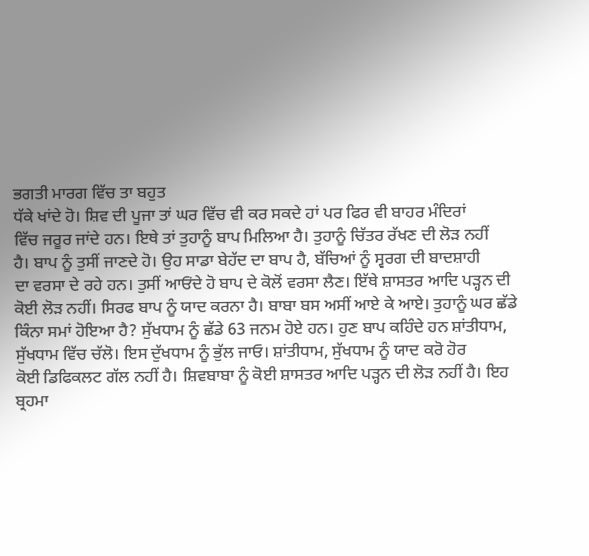ਭਗਤੀ ਮਾਰਗ ਵਿੱਚ ਤਾ ਬਹੁਤ
ਧੱਕੇ ਖਾਂਦੇ ਹੋ। ਸ਼ਿਵ ਦੀ ਪੂਜਾ ਤਾਂ ਘਰ ਵਿੱਚ ਵੀ ਕਰ ਸਕਦੇ ਹਾਂ ਪਰ ਫਿਰ ਵੀ ਬਾਹਰ ਮੰਦਿਰਾਂ
ਵਿੱਚ ਜਰੂਰ ਜਾਂਦੇ ਹਨ। ਇਥੇ ਤਾਂ ਤੁਹਾਨੂੰ ਬਾਪ ਮਿਲਿਆ ਹੈ। ਤੁਹਾਨੂੰ ਚਿੱਤਰ ਰੱਖਣ ਦੀ ਲੋੜ ਨਹੀਂ
ਹੈ। ਬਾਪ ਨੂੰ ਤੁਸੀਂ ਜਾਣਦੇ ਹੋ। ਉਹ ਸਾਡਾ ਬੇਹੱਦ ਦਾ ਬਾਪ ਹੈ, ਬੱਚਿਆਂ ਨੂੰ ਸ੍ਵਰਗ ਦੀ ਬਾਦਸ਼ਾਹੀ
ਦਾ ਵਰਸਾ ਦੇ ਰਹੇ ਹਨ। ਤੁਸੀਂ ਆਓਂਦੇ ਹੋ ਬਾਪ ਦੇ ਕੋਲੋਂ ਵਰਸਾ ਲੈਣ। ਇੱਥੇ ਸ਼ਾਸਤਰ ਆਦਿ ਪੜ੍ਹਨ ਦੀ
ਕੋਈ ਲੋੜ ਨਹੀਂ। ਸਿਰਫ ਬਾਪ ਨੂੰ ਯਾਦ ਕਰਨਾ ਹੈ। ਬਾਬਾ ਬਸ ਅਸੀਂ ਆਏ ਕੇ ਆਏ। ਤੁਹਾਨੂੰ ਘਰ ਛੱਡੇ
ਕਿੰਨਾ ਸਮਾਂ ਹੋਇਆ ਹੈ? ਸੁੱਖਧਾਮ ਨੂੰ ਛੱਡੇ 63 ਜਨਮ ਹੋਏ ਹਨ। ਹੁਣ ਬਾਪ ਕਹਿੰਦੇ ਹਨ ਸ਼ਾਂਤੀਧਾਮ,
ਸੁੱਖਧਾਮ ਵਿੱਚ ਚੱਲੋ। ਇਸ ਦੁੱਖਧਾਮ ਨੂੰ ਭੁੱਲ ਜਾਓ। ਸ਼ਾਂਤੀਧਾਮ, ਸੁੱਖਧਾਮ ਨੂੰ ਯਾਦ ਕਰੋ ਹੋਰ
ਕੋਈ ਡਿਫਿਕਲਟ ਗੱਲ ਨਹੀਂ ਹੈ। ਸ਼ਿਵਬਾਬਾ ਨੂੰ ਕੋਈ ਸ਼ਾਸਤਰ ਆਦਿ ਪੜ੍ਹਨ ਦੀ ਲੋੜ ਨਹੀਂ ਹੈ। ਇਹ
ਬ੍ਰਹਮਾ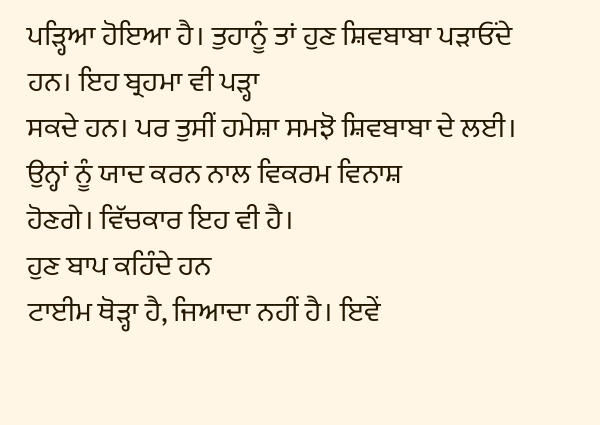ਪੜ੍ਹਿਆ ਹੋਇਆ ਹੈ। ਤੁਹਾਨੂੰ ਤਾਂ ਹੁਣ ਸ਼ਿਵਬਾਬਾ ਪੜਾਓਂਦੇ ਹਨ। ਇਹ ਬ੍ਰਹਮਾ ਵੀ ਪੜ੍ਹਾ
ਸਕਦੇ ਹਨ। ਪਰ ਤੁਸੀਂ ਹਮੇਸ਼ਾ ਸਮਝੋ ਸ਼ਿਵਬਾਬਾ ਦੇ ਲਈ। ਉਨ੍ਹਾਂ ਨੂੰ ਯਾਦ ਕਰਨ ਨਾਲ ਵਿਕਰਮ ਵਿਨਾਸ਼
ਹੋਣਗੇ। ਵਿੱਚਕਾਰ ਇਹ ਵੀ ਹੈ।
ਹੁਣ ਬਾਪ ਕਹਿੰਦੇ ਹਨ
ਟਾਈਮ ਥੋੜ੍ਹਾ ਹੈ, ਜਿਆਦਾ ਨਹੀਂ ਹੈ। ਇਵੇਂ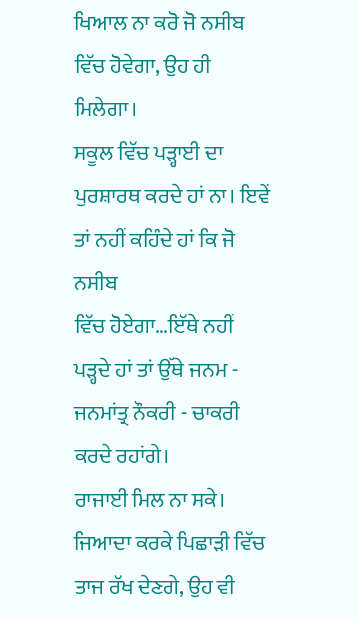ਖਿਆਲ ਨਾ ਕਰੋ ਜੋ ਨਸੀਬ ਵਿੱਚ ਹੋਵੇਗਾ, ਉਹ ਹੀ ਮਿਲੇਗਾ।
ਸਕੂਲ ਵਿੱਚ ਪੜ੍ਹਾਈ ਦਾ ਪੁਰਸ਼ਾਰਥ ਕਰਦੇ ਹਾਂ ਨਾ। ਇਵੇਂ ਤਾਂ ਨਹੀਂ ਕਹਿੰਦੇ ਹਾਂ ਕਿ ਜੋ ਨਸੀਬ
ਵਿੱਚ ਹੋਏਗਾ…ਇੱਥੇ ਨਹੀਂ ਪੜ੍ਹਦੇ ਹਾਂ ਤਾਂ ਉੱਥੇ ਜਨਮ - ਜਨਮਾਂਤ੍ਰ ਨੌਕਰੀ - ਚਾਕਰੀ ਕਰਦੇ ਰਹਾਂਗੇ।
ਰਾਜਾਈ ਮਿਲ ਨਾ ਸਕੇ। ਜਿਆਦਾ ਕਰਕੇ ਪਿਛਾੜੀ ਵਿੱਚ ਤਾਜ ਰੱਖ ਦੇਣਗੇ, ਉਹ ਵੀ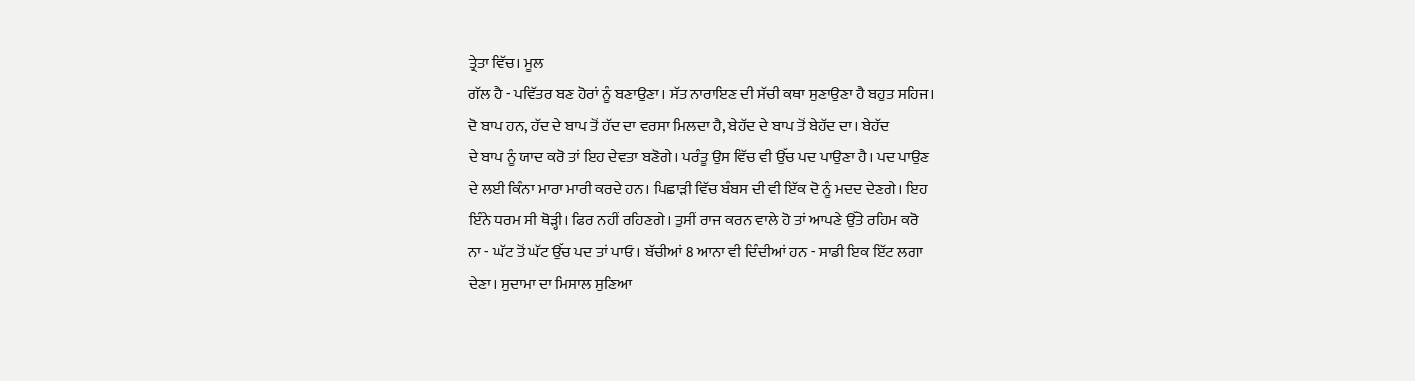ਤ੍ਰੇਤਾ ਵਿੱਚ। ਮੂਲ
ਗੱਲ ਹੈ - ਪਵਿੱਤਰ ਬਣ ਹੋਰਾਂ ਨੂੰ ਬਣਾਉਣਾ। ਸੱਤ ਨਾਰਾਇਣ ਦੀ ਸੱਚੀ ਕਥਾ ਸੁਣਾਉਣਾ ਹੈ ਬਹੁਤ ਸਹਿਜ।
ਦੋ ਬਾਪ ਹਨ, ਹੱਦ ਦੇ ਬਾਪ ਤੋਂ ਹੱਦ ਦਾ ਵਰਸਾ ਮਿਲਦਾ ਹੈ, ਬੇਹੱਦ ਦੇ ਬਾਪ ਤੋਂ ਬੇਹੱਦ ਦਾ। ਬੇਹੱਦ
ਦੇ ਬਾਪ ਨੂੰ ਯਾਦ ਕਰੋ ਤਾਂ ਇਹ ਦੇਵਤਾ ਬਣੋਗੇ। ਪਰੰਤੂ ਉਸ ਵਿੱਚ ਵੀ ਉੱਚ ਪਦ ਪਾਉਣਾ ਹੈ। ਪਦ ਪਾਉਣ
ਦੇ ਲਈ ਕਿੰਨਾ ਮਾਰਾ ਮਾਰੀ ਕਰਦੇ ਹਨ। ਪਿਛਾੜੀ ਵਿੱਚ ਬੰਬਸ ਦੀ ਵੀ ਇੱਕ ਦੋ ਨੂੰ ਮਦਦ ਦੇਣਗੇ। ਇਹ
ਇੰਨੇ ਧਰਮ ਸੀ ਥੋੜ੍ਹੀ। ਫਿਰ ਨਹੀਂ ਰਹਿਣਗੇ। ਤੁਸੀਂ ਰਾਜ ਕਰਨ ਵਾਲੇ ਹੋ ਤਾਂ ਆਪਣੇ ਉੱਤੇ ਰਹਿਮ ਕਰੋ
ਨਾ - ਘੱਟ ਤੋਂ ਘੱਟ ਉੱਚ ਪਦ ਤਾਂ ਪਾਓ। ਬੱਚੀਆਂ 8 ਆਨਾ ਵੀ ਦਿੰਦੀਆਂ ਹਨ - ਸਾਡੀ ਇਕ ਇੱਟ ਲਗਾ
ਦੇਣਾ। ਸੁਦਾਮਾ ਦਾ ਮਿਸਾਲ ਸੁਣਿਆ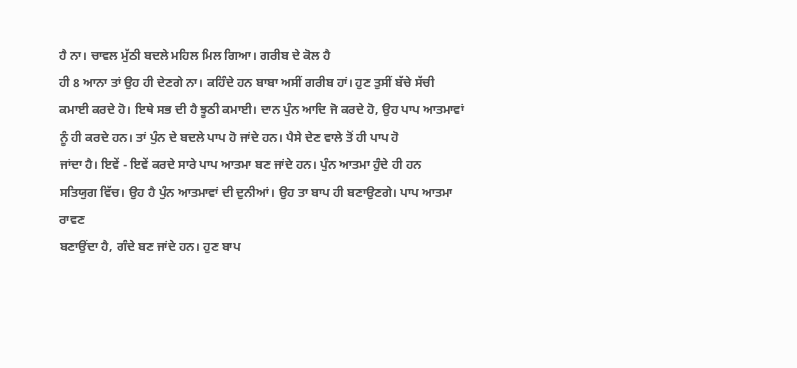ਹੈ ਨਾ। ਚਾਵਲ ਮੁੱਠੀ ਬਦਲੇ ਮਹਿਲ ਮਿਲ ਗਿਆ। ਗਰੀਬ ਦੇ ਕੋਲ ਹੈ
ਹੀ 8 ਆਨਾ ਤਾਂ ਉਹ ਹੀ ਦੇਣਗੇ ਨਾ। ਕਹਿੰਦੇ ਹਨ ਬਾਬਾ ਅਸੀਂ ਗਰੀਬ ਹਾਂ। ਹੁਣ ਤੁਸੀਂ ਬੱਚੇ ਸੱਚੀ
ਕਮਾਈ ਕਰਦੇ ਹੋ। ਇਥੇ ਸਭ ਦੀ ਹੈ ਝੂਠੀ ਕਮਾਈ। ਦਾਨ ਪੁੰਨ ਆਦਿ ਜੋ ਕਰਦੇ ਹੋ, ਉਹ ਪਾਪ ਆਤਮਾਵਾਂ
ਨੂੰ ਹੀ ਕਰਦੇ ਹਨ। ਤਾਂ ਪੁੰਨ ਦੇ ਬਦਲੇ ਪਾਪ ਹੋ ਜਾਂਦੇ ਹਨ। ਪੈਸੇ ਦੇਣ ਵਾਲੇ ਤੋਂ ਹੀ ਪਾਪ ਹੋ
ਜਾਂਦਾ ਹੈ। ਇਵੇਂ - ਇਵੇਂ ਕਰਦੇ ਸਾਰੇ ਪਾਪ ਆਤਮਾ ਬਣ ਜਾਂਦੇ ਹਨ। ਪੁੰਨ ਆਤਮਾ ਹੁੰਦੇ ਹੀ ਹਨ
ਸਤਿਯੁਗ ਵਿੱਚ। ਉਹ ਹੈ ਪੁੰਨ ਆਤਮਾਵਾਂ ਦੀ ਦੁਨੀਆਂ। ਉਹ ਤਾ ਬਾਪ ਹੀ ਬਣਾਉਣਗੇ। ਪਾਪ ਆਤਮਾ ਰਾਵਣ
ਬਣਾਉਂਦਾ ਹੈ, ਗੰਦੇ ਬਣ ਜਾਂਦੇ ਹਨ। ਹੁਣ ਬਾਪ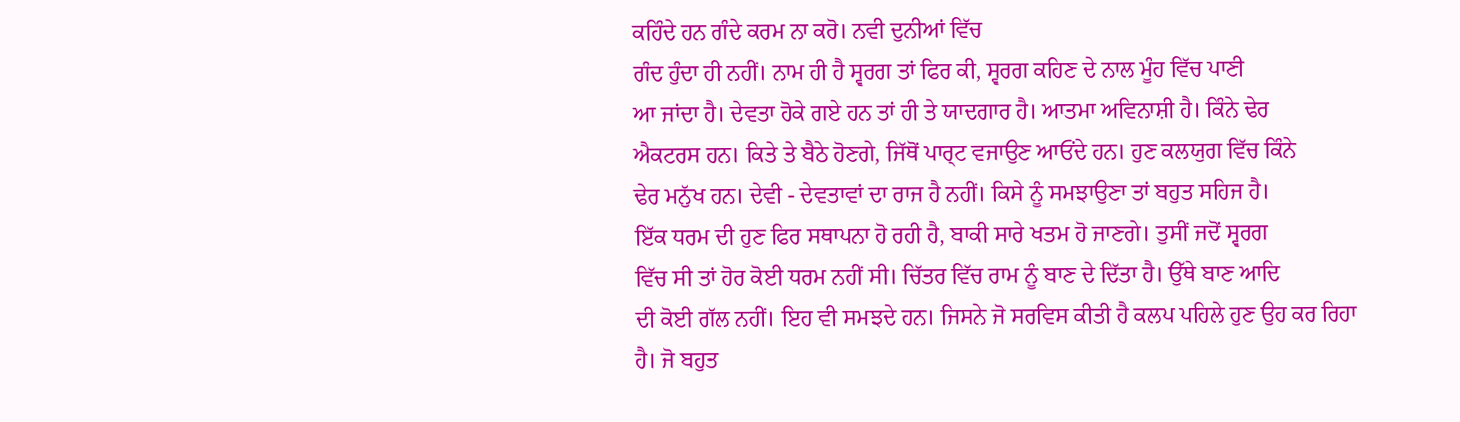ਕਹਿੰਦੇ ਹਨ ਗੰਦੇ ਕਰਮ ਨਾ ਕਰੋ। ਨਵੀ ਦੁਨੀਆਂ ਵਿੱਚ
ਗੰਦ ਹੁੰਦਾ ਹੀ ਨਹੀਂ। ਨਾਮ ਹੀ ਹੈ ਸ੍ਵਰਗ ਤਾਂ ਫਿਰ ਕੀ, ਸ੍ਵਰਗ ਕਹਿਣ ਦੇ ਨਾਲ ਮੂੰਹ ਵਿੱਚ ਪਾਣੀ
ਆ ਜਾਂਦਾ ਹੈ। ਦੇਵਤਾ ਹੋਕੇ ਗਏ ਹਨ ਤਾਂ ਹੀ ਤੇ ਯਾਦਗਾਰ ਹੈ। ਆਤਮਾ ਅਵਿਨਾਸ਼ੀ ਹੈ। ਕਿੰਨੇ ਢੇਰ
ਐਕਟਰਸ ਹਨ। ਕਿਤੇ ਤੇ ਬੈਠੇ ਹੋਣਗੇ, ਜਿੱਥੋਂ ਪਾਰ੍ਟ ਵਜਾਉਣ ਆਓਂਦੇ ਹਨ। ਹੁਣ ਕਲਯੁਗ ਵਿੱਚ ਕਿੰਨੇ
ਢੇਰ ਮਨੁੱਖ ਹਨ। ਦੇਵੀ - ਦੇਵਤਾਵਾਂ ਦਾ ਰਾਜ ਹੈ ਨਹੀਂ। ਕਿਸੇ ਨੂੰ ਸਮਝਾਉਣਾ ਤਾਂ ਬਹੁਤ ਸਹਿਜ ਹੈ।
ਇੱਕ ਧਰਮ ਦੀ ਹੁਣ ਫਿਰ ਸਥਾਪਨਾ ਹੋ ਰਹੀ ਹੈ, ਬਾਕੀ ਸਾਰੇ ਖਤਮ ਹੋ ਜਾਣਗੇ। ਤੁਸੀਂ ਜਦੋਂ ਸ੍ਵਰਗ
ਵਿੱਚ ਸੀ ਤਾਂ ਹੋਰ ਕੋਈ ਧਰਮ ਨਹੀਂ ਸੀ। ਚਿੱਤਰ ਵਿੱਚ ਰਾਮ ਨੂੰ ਬਾਣ ਦੇ ਦਿੱਤਾ ਹੈ। ਉੱਥੇ ਬਾਣ ਆਦਿ
ਦੀ ਕੋਈ ਗੱਲ ਨਹੀਂ। ਇਹ ਵੀ ਸਮਝਦੇ ਹਨ। ਜਿਸਨੇ ਜੋ ਸਰਵਿਸ ਕੀਤੀ ਹੈ ਕਲਪ ਪਹਿਲੇ ਹੁਣ ਉਹ ਕਰ ਰਿਹਾ
ਹੈ। ਜੋ ਬਹੁਤ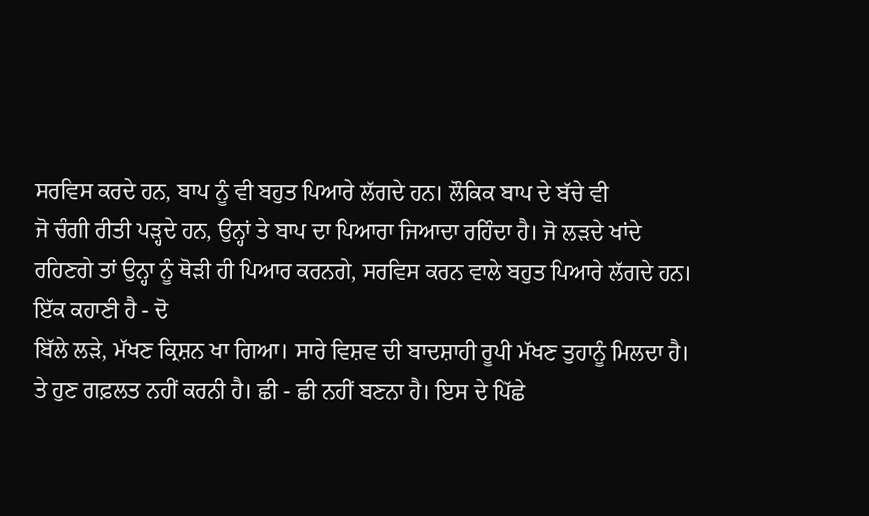ਸਰਵਿਸ ਕਰਦੇ ਹਨ, ਬਾਪ ਨੂੰ ਵੀ ਬਹੁਤ ਪਿਆਰੇ ਲੱਗਦੇ ਹਨ। ਲੌਕਿਕ ਬਾਪ ਦੇ ਬੱਚੇ ਵੀ
ਜੋ ਚੰਗੀ ਰੀਤੀ ਪੜ੍ਹਦੇ ਹਨ, ਉਨ੍ਹਾਂ ਤੇ ਬਾਪ ਦਾ ਪਿਆਰਾ ਜਿਆਦਾ ਰਹਿੰਦਾ ਹੈ। ਜੋ ਲੜਦੇ ਖਾਂਦੇ
ਰਹਿਣਗੇ ਤਾਂ ਉਨ੍ਹਾ ਨੂੰ ਥੋੜੀ ਹੀ ਪਿਆਰ ਕਰਨਗੇ, ਸਰਵਿਸ ਕਰਨ ਵਾਲੇ ਬਹੁਤ ਪਿਆਰੇ ਲੱਗਦੇ ਹਨ।
ਇੱਕ ਕਹਾਣੀ ਹੈ - ਦੋ
ਬਿੱਲੇ ਲੜੇ, ਮੱਖਣ ਕ੍ਰਿਸ਼ਨ ਖਾ ਗਿਆ। ਸਾਰੇ ਵਿਸ਼ਵ ਦੀ ਬਾਦਸ਼ਾਹੀ ਰੂਪੀ ਮੱਖਣ ਤੁਹਾਨੂੰ ਮਿਲਦਾ ਹੈ।
ਤੇ ਹੁਣ ਗਫ਼ਲਤ ਨਹੀਂ ਕਰਨੀ ਹੈ। ਛੀ - ਛੀ ਨਹੀਂ ਬਣਨਾ ਹੈ। ਇਸ ਦੇ ਪਿੱਛੇ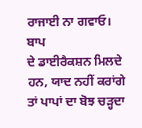ਰਾਜਾਈ ਨਾ ਗਵਾਓ। ਬਾਪ
ਦੇ ਡਾਈਰੈਕਸ਼ਨ ਮਿਲਦੇ ਹਨ, ਯਾਦ ਨਹੀਂ ਕਰਾਂਗੇ ਤਾਂ ਪਾਪਾਂ ਦਾ ਬੋਝ ਚੜ੍ਹਦਾ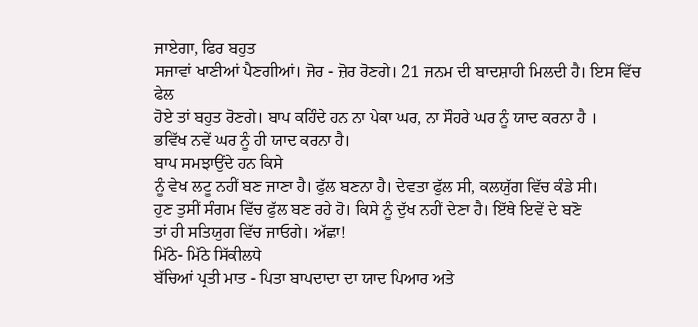ਜਾਏਗਾ, ਫਿਰ ਬਹੁਤ
ਸਜਾਵਾਂ ਖਾਣੀਆਂ ਪੈਣਗੀਆਂ। ਜੋਰ - ਜ਼ੋਰ ਰੋਣਗੇ। 21 ਜਨਮ ਦੀ ਬਾਦਸ਼ਾਹੀ ਮਿਲਦੀ ਹੈ। ਇਸ ਵਿੱਚ ਫੇਲ
ਹੋਏ ਤਾਂ ਬਹੁਤ ਰੋਣਗੇ। ਬਾਪ ਕਹਿੰਦੇ ਹਨ ਨਾ ਪੇਕਾ ਘਰ, ਨਾ ਸੌਹਰੇ ਘਰ ਨੂੰ ਯਾਦ ਕਰਨਾ ਹੈ ।
ਭਵਿੱਖ ਨਵੇਂ ਘਰ ਨੂੰ ਹੀ ਯਾਦ ਕਰਨਾ ਹੈ।
ਬਾਪ ਸਮਝਾਉਂਦੇ ਹਨ ਕਿਸੇ
ਨੂੰ ਵੇਖ ਲਟੂ ਨਹੀਂ ਬਣ ਜਾਣਾ ਹੈ। ਫੁੱਲ ਬਣਨਾ ਹੈ। ਦੇਵਤਾ ਫੁੱਲ ਸੀ, ਕਲਯੁੱਗ ਵਿੱਚ ਕੰਡੇ ਸੀ।
ਹੁਣ ਤੁਸੀਂ ਸੰਗਮ ਵਿੱਚ ਫੁੱਲ ਬਣ ਰਹੇ ਹੋ। ਕਿਸੇ ਨੂੰ ਦੁੱਖ ਨਹੀਂ ਦੇਣਾ ਹੈ। ਇੱਥੇ ਇਵੇਂ ਦੇ ਬਣੋ
ਤਾਂ ਹੀ ਸਤਿਯੁਗ ਵਿੱਚ ਜਾਓਗੇ। ਅੱਛਾ!
ਮਿੱਠੇ- ਮਿੱਠੇ ਸਿੱਕੀਲਧੇ
ਬੱਚਿਆਂ ਪ੍ਰਤੀ ਮਾਤ - ਪਿਤਾ ਬਾਪਦਾਦਾ ਦਾ ਯਾਦ ਪਿਆਰ ਅਤੇ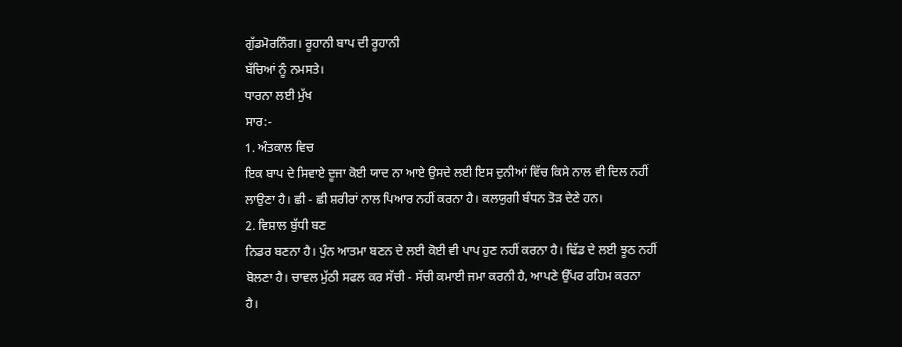ਗੁੱਡਮੋਰਨਿੰਗ। ਰੂਹਾਨੀ ਬਾਪ ਦੀ ਰੂਹਾਨੀ
ਬੱਚਿਆਂ ਨੂੰ ਨਮਸਤੇ।
ਧਾਰਨਾ ਲਈ ਮੁੱਖ
ਸਾਰ:-
1. ਅੰਤਕਾਲ ਵਿਚ
ਇਕ ਬਾਪ ਦੇ ਸਿਵਾਏ ਦੂਜਾ ਕੋਈ ਯਾਦ ਨਾ ਆਏ ਉਸਦੇ ਲਈ ਇਸ ਦੁਨੀਆਂ ਵਿੱਚ ਕਿਸੇ ਨਾਲ ਵੀ ਦਿਲ ਨਹੀਂ
ਲਾਉਣਾ ਹੈ। ਛੀ - ਛੀ ਸ਼ਰੀਰਾਂ ਨਾਲ ਪਿਆਰ ਨਹੀਂ ਕਰਨਾ ਹੈ। ਕਲਯੁਗੀ ਬੰਧਨ ਤੋੜ ਦੇਣੇ ਹਨ।
2. ਵਿਸ਼ਾਲ ਬੁੱਧੀ ਬਣ
ਨਿਡਰ ਬਣਨਾ ਹੈ। ਪੁੰਨ ਆਤਮਾ ਬਣਨ ਦੇ ਲਈ ਕੋਈ ਵੀ ਪਾਪ ਹੁਣ ਨਹੀਂ ਕਰਨਾ ਹੈ। ਢਿੱਡ ਦੇ ਲਈ ਝੂਠ ਨਹੀਂ
ਬੋਲਣਾ ਹੈ। ਚਾਵਲ ਮੁੱਠੀ ਸਫਲ ਕਰ ਸੱਚੀ - ਸੱਚੀ ਕਮਾਈ ਜਮਾ ਕਰਨੀ ਹੈ, ਆਪਣੇ ਉੱਪਰ ਰਹਿਮ ਕਰਨਾ
ਹੈ।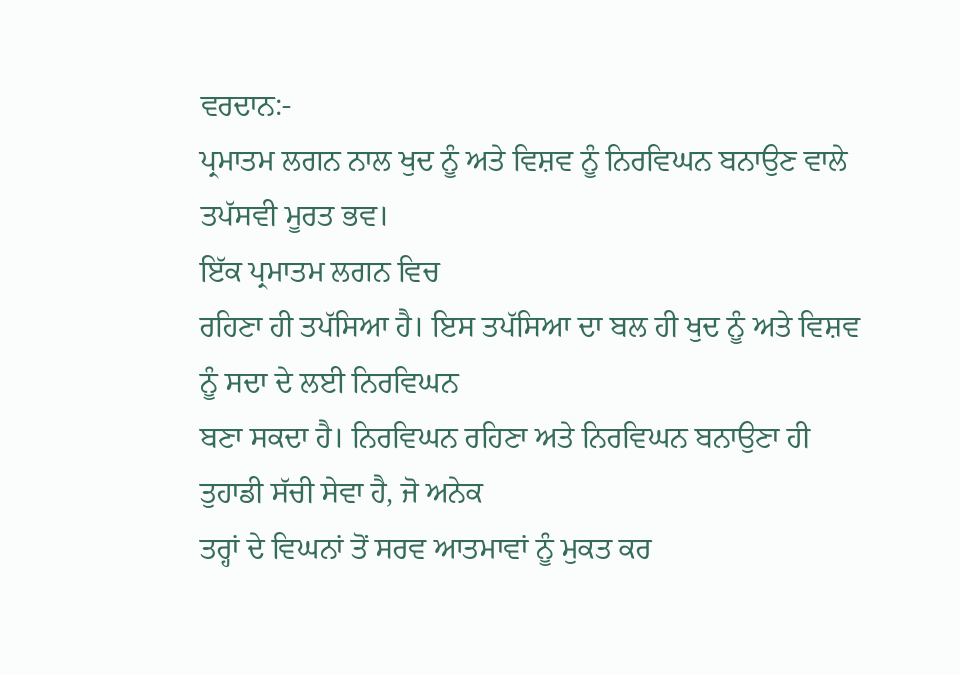ਵਰਦਾਨ:-
ਪ੍ਰਮਾਤਮ ਲਗਨ ਨਾਲ ਖੁਦ ਨੂੰ ਅਤੇ ਵਿਸ਼ਵ ਨੂੰ ਨਿਰਵਿਘਨ ਬਨਾਉਣ ਵਾਲੇ ਤਪੱਸਵੀ ਮੂਰਤ ਭਵ।
ਇੱਕ ਪ੍ਰਮਾਤਮ ਲਗਨ ਵਿਚ
ਰਹਿਣਾ ਹੀ ਤਪੱਸਿਆ ਹੈ। ਇਸ ਤਪੱਸਿਆ ਦਾ ਬਲ ਹੀ ਖੁਦ ਨੂੰ ਅਤੇ ਵਿਸ਼ਵ ਨੂੰ ਸਦਾ ਦੇ ਲਈ ਨਿਰਵਿਘਨ
ਬਣਾ ਸਕਦਾ ਹੈ। ਨਿਰਵਿਘਨ ਰਹਿਣਾ ਅਤੇ ਨਿਰਵਿਘਨ ਬਨਾਉਣਾ ਹੀ ਤੁਹਾਡੀ ਸੱਚੀ ਸੇਵਾ ਹੈ, ਜੋ ਅਨੇਕ
ਤਰ੍ਹਾਂ ਦੇ ਵਿਘਨਾਂ ਤੋਂ ਸਰਵ ਆਤਮਾਵਾਂ ਨੂੰ ਮੁਕਤ ਕਰ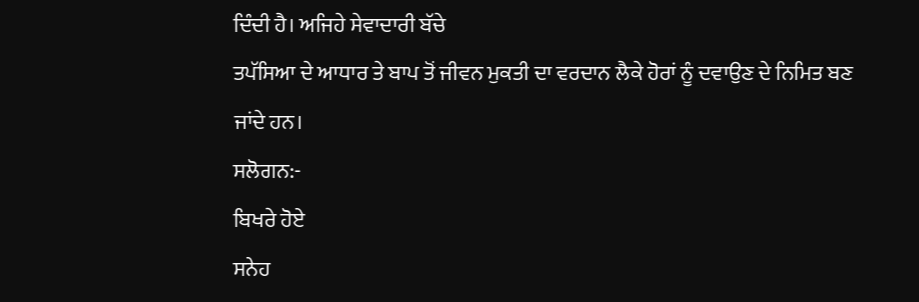ਦਿੰਦੀ ਹੈ। ਅਜਿਹੇ ਸੇਵਾਦਾਰੀ ਬੱਚੇ
ਤਪੱਸਿਆ ਦੇ ਆਧਾਰ ਤੇ ਬਾਪ ਤੋਂ ਜੀਵਨ ਮੁਕਤੀ ਦਾ ਵਰਦਾਨ ਲੈਕੇ ਹੋਰਾਂ ਨੂੰ ਦਵਾਉਣ ਦੇ ਨਿਮਿਤ ਬਣ
ਜਾਂਦੇ ਹਨ।
ਸਲੋਗਨ:-
ਬਿਖਰੇ ਹੋਏ
ਸਨੇਹ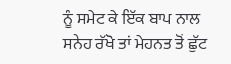ਨੂੰ ਸਮੇਟ ਕੇ ਇੱਕ ਬਾਪ ਨਾਲ ਸਨੇਹ ਰੱਖੋ ਤਾਂ ਮੇਹਨਤ ਤੋਂ ਛੁੱਟ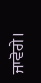ਜਾਵੋਗੇ।